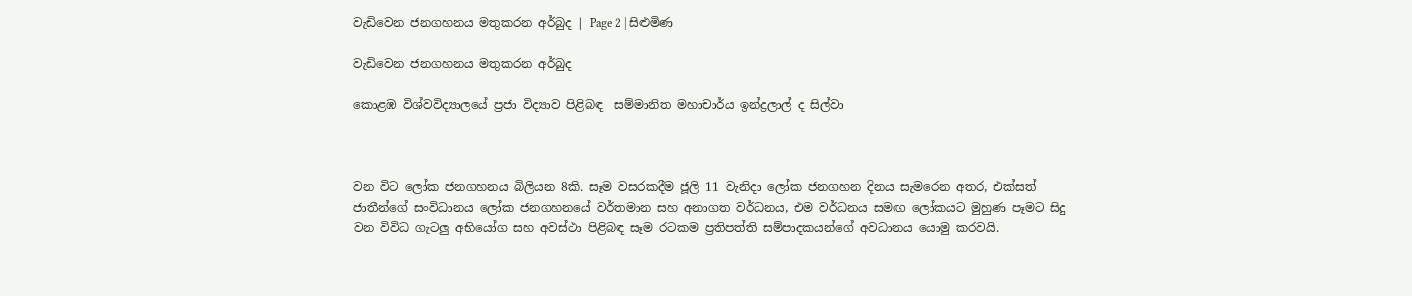වැඩිවෙන ජනගහනය මතුකරන අර්බුද | Page 2 | සිළුමිණ

වැඩිවෙන ජනගහනය මතුකරන අර්බුද

කොළඹ විශ්වවිද්‍යාලයේ ප්‍රජා විද්‍යාව පිළිබඳ  සම්මානිත මහාචාර්ය ඉන්ද්‍රලාල් ද සිල්වා



වන විට ලෝක ජනගහනය බිලියන 8කි. සෑම වසරකදීම ජූලි 11 වැනිදා ලෝක ජනගහන දිනය සැමරෙන අතර, එක්සත් ජාතීන්ගේ සංවිධානය ලෝක ජනගහනයේ වර්තමාන සහ අනාගත වර්ධනය, එම වර්ධනය සමඟ ලෝකයට මුහුණ පෑමට සිදු වන විවිධ ගැටලු අභියෝග සහ අවස්ථා පිළිබඳ සෑම රටකම ප්‍රතිපත්ති සම්පාදකයන්ගේ අවධානය යොමු කරවයි.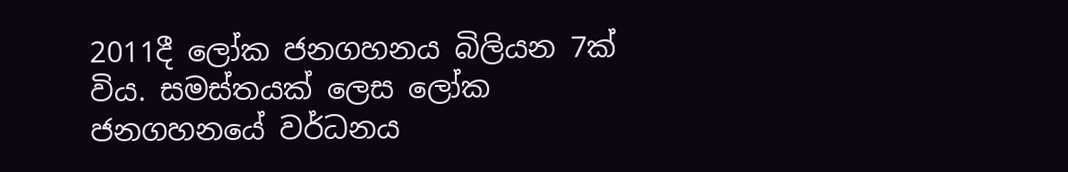2011දී ලෝක ජනගහනය බිලියන 7ක් විය. සමස්තයක් ලෙස ලෝක ජනගහනයේ වර්ධනය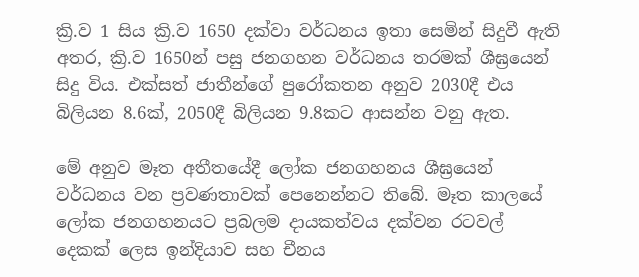ක්‍රි.ව 1 සිය ක්‍රි.ව 1650 දක්වා වර්ධනය ඉතා සෙමින් සිදුවී ඇති අතර, ක්‍රි.ව 1650න් පසු ජනගහන වර්ධනය තරමක් ශීඝ්‍රයෙන් සිදු විය. එක්සත් ජාතීන්ගේ පුරෝකතන අනුව 2030දී එය බිලියන 8.6ක්, 2050දී බිලියන 9.8කට ආසන්න වනු ඇත.

මේ අනුව මෑත අතීතයේදී ලෝක ජනගහනය ශීඝ්‍රයෙන් වර්ධනය වන ප්‍රවණතාවක් පෙනෙන්නට තිබේ. මෑත කාලයේ ලෝක ජනගහනයට ප්‍රබලම දායකත්වය දක්වන රටවල් දෙකක් ලෙස ඉන්දියාව සහ චීනය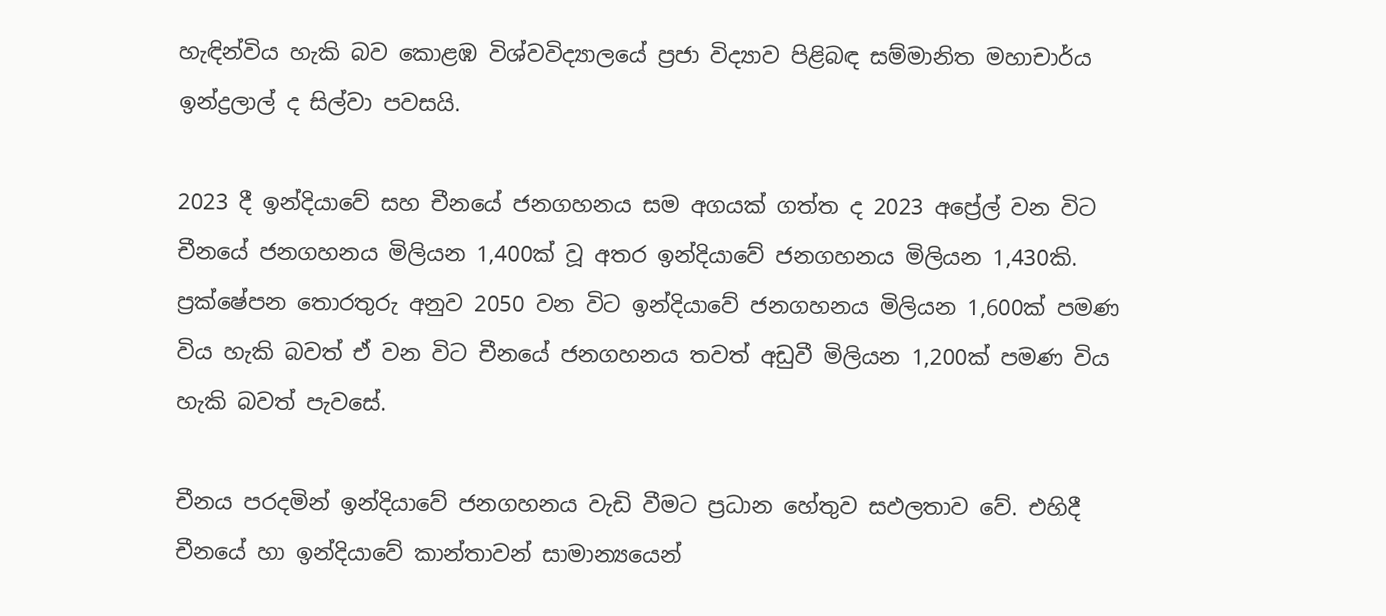හැඳින්විය හැකි බව කොළඹ විශ්වවිද්‍යාලයේ ප්‍රජා විද්‍යාව පිළිබඳ සම්මානිත මහාචාර්ය ඉන්ද්‍රලාල් ද සිල්වා පවසයි.

2023 දී ඉන්දියාවේ සහ චීනයේ ජනගහනය සම අගයක් ගත්ත ද 2023 අප්‍රේල් වන විට චීනයේ ජනගහනය මිලියන 1,400ක් වූ අතර ඉන්දියාවේ ජනගහනය මිලියන 1,430කි. ප්‍රක්ෂේපන තොරතුරු අනුව 2050 වන විට ඉන්දියාවේ ජනගහනය මිලියන 1,600ක් පමණ විය හැකි බවත් ඒ වන විට චීනයේ ජනගහනය තවත් අඩුවී මිලියන 1,200ක් පමණ විය හැකි බවත් පැවසේ.

චීනය පරදමින් ඉන්දියාවේ ජනගහනය වැඩි වීමට ප්‍රධාන හේතුව සඵලතාව වේ. එහිදී චීනයේ හා ඉන්දියාවේ කාන්තාවන් සාමාන්‍යයෙන්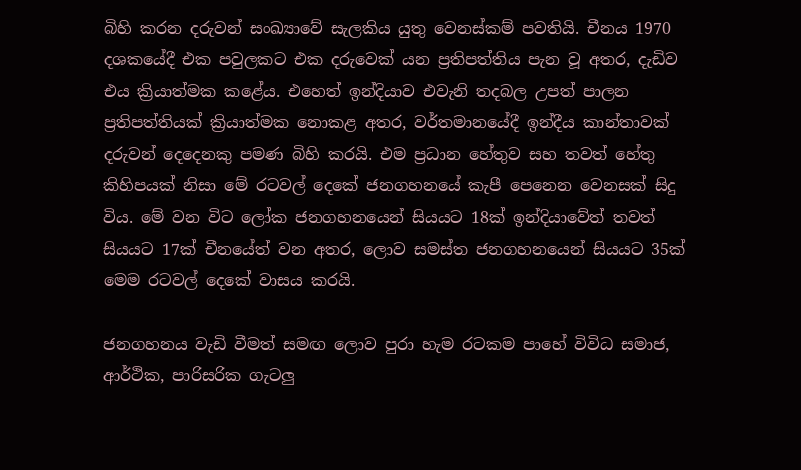බිහි කරන දරුවන් සංඛ්‍යාවේ සැලකිය යුතු වෙනස්කම් පවතියි. චීනය 1970 දශකයේදී එක පවුලකට එක දරුවෙක් යන ප්‍රතිපත්තිය පැන වූ අතර, දැඩිව එය ක්‍රියාත්මක කළේය. එහෙත් ඉන්දියාව එවැනි තදබල උපත් පාලන ප්‍රතිපත්තියක් ක්‍රියාත්මක නොකළ අතර, වර්තමානයේදී ඉන්දීය කාන්තාවක් දරුවන් දෙදෙනකු පමණ බිහි කරයි. එම ප්‍රධාන හේතුව සහ තවත් හේතු කිහිපයක් නිසා මේ රටවල් දෙකේ ජනගහනයේ කැපී පෙනෙන වෙනසක් සිදු විය. මේ වන විට ලෝක ජනගහනයෙන් සියයට 18ක් ඉන්දියාවේත් තවත් සියයට 17ක් චීනයේත් වන අතර, ලොව සමස්ත ජනගහනයෙන් සියයට 35ක් මෙම රටවල් දෙකේ වාසය කරයි.

ජනගහනය වැඩි වීමත් සමඟ ලොව පුරා හැම රටකම පාහේ විවිධ සමාජ, ආර්ථික, පාරිසරික ගැටලු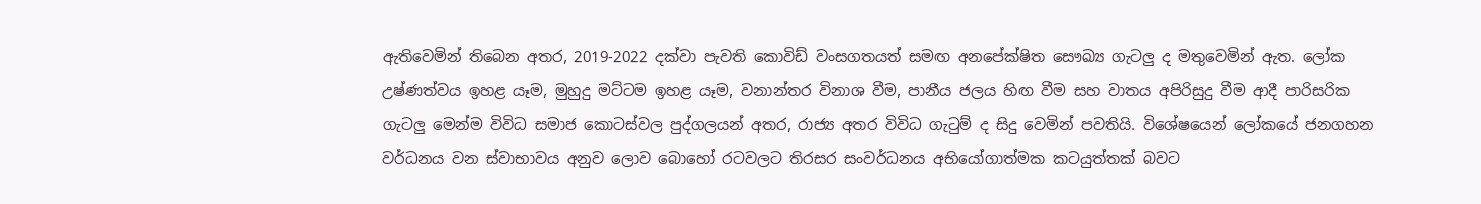ඇතිවෙමින් තිබෙන අතර, 2019-2022 දක්වා පැවති කොවිඩ් වංසගතයත් සමඟ අනපේක්ෂිත සෞඛ්‍ය ගැටලු ද මතුවෙමින් ඇත. ලෝක උෂ්ණත්වය ඉහළ යෑම, මුහුදු මට්ටම ඉහළ යෑම, වනාන්තර විනාශ වීම, පානීය ජලය හිඟ වීම සහ වාතය අපිරිසුදු වීම ආදී පාරිසරික ගැටලු මෙන්ම විවිධ සමාජ කොටස්වල පුද්ගලයන් අතර, රාජ්‍ය අතර විවිධ ගැටුම් ද සිදු වෙමින් පවතියි. විශේෂයෙන් ලෝකයේ ජනගහන වර්ධනය වන ස්වාභාවය අනුව ලොව බොහෝ රටවලට තිරසර සංවර්ධනය අභියෝගාත්මක කටයුත්තක් බවට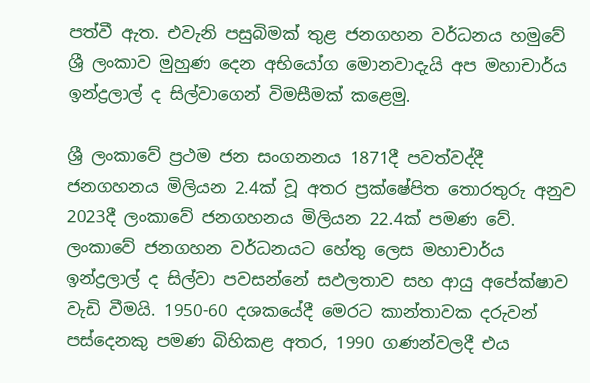පත්වී ඇත. එවැනි පසුබිමක් තුළ ජනගහන වර්ධනය හමුවේ ශ්‍රී ලංකාව මුහුණ දෙන අභියෝග මොනවාදැයි අප මහාචාර්ය ඉන්ද්‍රලාල් ද සිල්වාගෙන් විමසීමක් කළෙමු.

ශ්‍රී ලංකාවේ ප්‍රථම ජන සංගනනය 1871දී පවත්වද්දී ජනගහනය මිලියන 2.4ක් වූ අතර ප්‍රක්ෂේපිත තොරතුරු අනුව 2023දී ලංකාවේ ජනගහනය මිලියන 22.4ක් පමණ වේ. ලංකාවේ ජනගහන වර්ධනයට හේතු ලෙස මහාචාර්ය ඉන්ද්‍රලාල් ද සිල්වා පවසන්නේ සඵලතාව සහ ආයු අපේක්ෂාව වැඩි වීමයි. 1950-60 දශකයේදී මෙරට කාන්තාවක දරුවන් පස්දෙනකු පමණ බිහිකළ අතර, 1990 ගණන්වලදී එය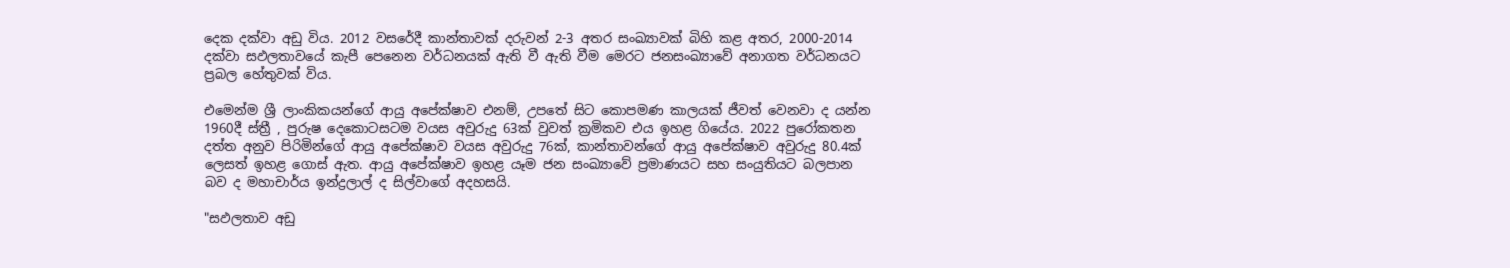දෙක දක්වා අඩු විය. 2012 වසරේදී කාන්තාවක් දරුවන් 2-3 අතර සංඛ්‍යාවක් බිහි කළ අතර, 2000-2014 දක්වා සඵලතාවයේ කැපී පෙනෙන වර්ධනයක් ඇති වී ඇති වීම මෙරට ජනසංඛ්‍යාවේ අනාගත වර්ධනයට ප්‍රබල හේතුවක් විය.

එමෙන්ම ශ්‍රී ලාංකිකයන්ගේ ආයු අපේක්ෂාව එනම්, උපතේ සිට කොපමණ කාලයක් ජීවත් වෙනවා ද යන්න 1960දී ස්ත්‍රී , පුරුෂ දෙකොටසටම වයස අවුරුදු 63ක් වුවත් ක්‍රමිකව එය ඉහළ ගියේය. 2022 පුරෝකතන දත්ත අනුව පිරිමින්ගේ ආයු අපේක්ෂාව වයස අවුරුදු 76ක්, කාන්තාවන්ගේ ආයු අපේක්ෂාව අවුරුදු 80.4ක් ලෙසත් ඉහළ ගොස් ඇත. ආයු අපේක්ෂාව ඉහළ යෑම ජන සංඛ්‍යාවේ ප්‍රමාණයට සහ සංයුතියට බලපාන බව ද මහාචාර්ය ඉන්ද්‍රලාල් ද සිල්වාගේ අදහසයි.

"සඵලතාව අඩු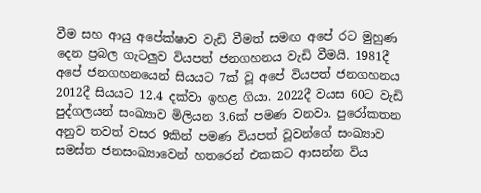වීම සහ ආයු අපේක්ෂාව වැඩි වීමත් සමඟ අපේ රට මුහුණ දෙන ප්‍රබල ගැටලුව වියපත් ජනගහනය වැඩි වීමයි. 1981දී අපේ ජනගහනයෙන් සියයට 7ක් වූ අපේ වියපත් ජනගහනය 2012දී සියයට 12.4 දක්වා ඉහළ ගියා. 2022දී වයස 60ට වැඩි පුද්ගලයන් සංඛ්‍යාව මිලියන 3.6ක් පමණ වනවා. පුරෝකතන අනුව තවත් වසර 9කින් පමණ වියපත් වූවන්ගේ සංඛ්‍යාව සමස්ත ජනසංඛ්‍යාවෙන් හතරෙන් එකකට ආසන්න විය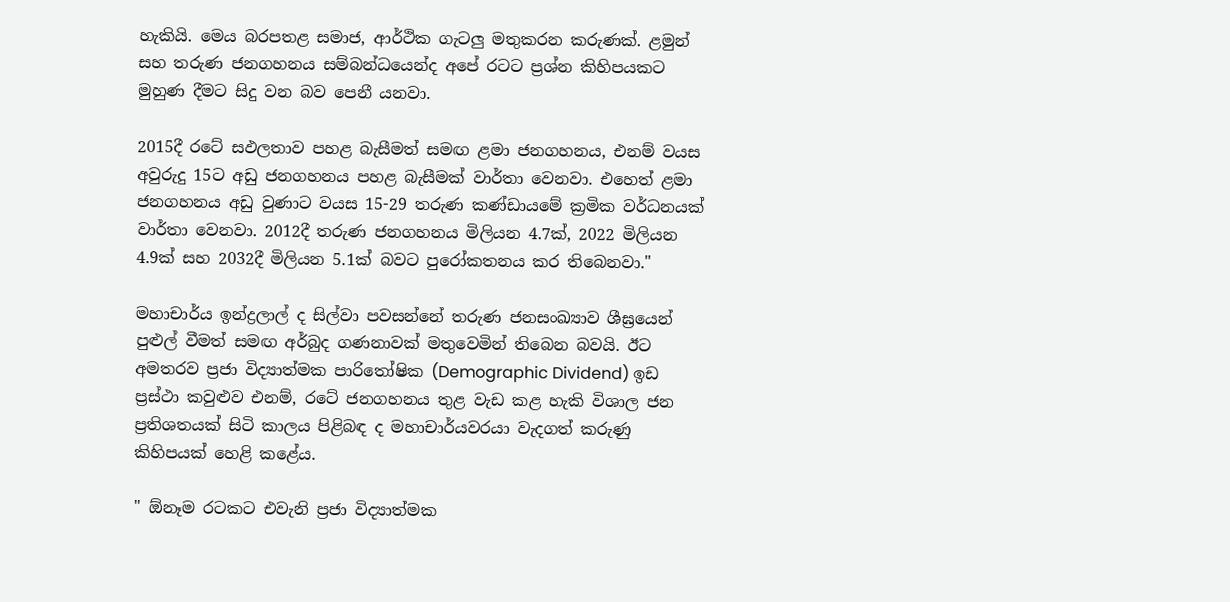හැකියි. මෙය බරපතළ සමාජ, ආර්ථික ගැටලු මතුකරන කරුණක්. ළමුන් සහ තරුණ ජනගහනය සම්බන්ධයෙන්ද අපේ රටට ප්‍රශ්න කිහිපයකට මුහුණ දීමට සිදු වන බව පෙනී යනවා.

2015දී රටේ සඵලතාව පහළ බැසීමත් සමඟ ළමා ජනගහනය, එනම් වයස අවුරුදු 15ට අඩු ජනගහනය පහළ බැසීමක් වාර්තා වෙනවා. එහෙත් ළමා ජනගහනය අඩු වුණාට වයස 15-29 තරුණ කණ්ඩායමේ ක්‍රමික වර්ධනයක් වාර්තා වෙනවා. 2012දී තරුණ ජනගහනය මිලියන 4.7ක්, 2022 මිලියන 4.9ක් සහ 2032දී මිලියන 5.1ක් බවට පුරෝකතනය කර තිබෙනවා."

මහාචාර්ය ඉන්ද්‍රලාල් ද සිල්වා පවසන්නේ තරුණ ජනසංඛ්‍යාව ශීඝ්‍රයෙන් පුළුල් වීමත් සමඟ අර්බුද ගණනාවක් මතුවෙමින් තිබෙන බවයි. ඊට අමතරව ප්‍රජා විද්‍යාත්මක පාරිතෝෂික (Demographic Dividend) ඉඩ ප්‍රස්ථා කවුළුව එනම්, රටේ ජනගහනය තුළ වැඩ කළ හැකි විශාල ජන ප්‍රතිශතයක් සිටි කාලය පිළිබඳ ද මහාචාර්යවරයා වැදගත් කරුණු කිහිපයක් හෙළි කළේය.

" ඕනෑම රටකට එවැනි ප්‍රජා විද්‍යාත්මක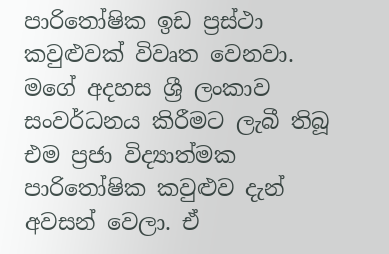පාරිතෝෂික ඉඩ ප්‍රස්ථා කවුළුවක් විවෘත වෙනවා. මගේ අදහස ශ්‍රී ලංකාව සංවර්ධනය කිරීමට ලැබී තිබූ එම ප්‍රජා විද්‍යාත්මක පාරිතෝෂික කවුළුව දැන් අවසන් වෙලා. ඒ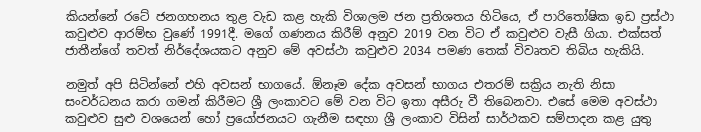කියන්නේ රටේ ජනගහනය තුළ වැඩ කළ හැකි විශාලම ජන ප්‍රතිශතය හිටියෙ, ඒ පාරිතෝෂික ඉඩ ප්‍රස්ථා කවුළුව ආරම්භ වුණේ 1991දී. මගේ ගණනය කිරීම් අනුව 2019 වන විට ඒ කවුළුව වැසී ගියා. එක්සත් ජාතීන්ගේ තවත් නිර්දේශයකට අනුව මේ අවස්ථා කවුළුව 2034 පමණ තෙක් විවෘතව තිබිය හැකියි.

නමුත් අපි සිටින්නේ එහි අවසන් භාගයේ. ඕනෑම දේක අවසන් භාගය එතරම් සක්‍රිය නැති නිසා සංවර්ධනය කරා ගමන් කිරීමට ශ්‍රී ලංකාවට මේ වන විට ඉතා අසීරු වී තිබෙනවා. එසේ මෙම අවස්ථා කවුළුව සුළු වශයෙන් හෝ ප්‍රයෝජනයට ගැනීම සඳහා ශ්‍රී ලංකාව විසින් සාර්ථකව සම්පාදන කළ යුතු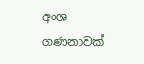අංශ ගණනාවක්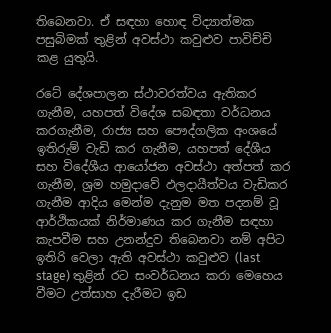තිබෙනවා. ඒ සඳහා හොඳ විද්‍යාත්මක පසුබිමක් තුළින් අවස්ථා කවුළුව පාවිච්චි කළ යුතුයි.

රටේ දේශපාලන ස්ථාවරත්වය ඇතිකර ගැනීම, යහපත් විදේශ සබඳතා වර්ධනය කරගැනීම, රාජ්‍ය සහ පෞද්ගලික අංශයේ ඉතිරුම් වැඩි කර ගැනීම, යහපත් දේශීය සහ විදේශීය ආයෝජන අවස්ථා අත්පත් කර ගැනීම, ශ්‍රම හමුදාවේ ඵලදායීත්වය වැඩිකර ගැනීම ආදිය මෙන්ම දැනුම මත පදනම් වූ ආර්ථිකයක් නිර්මාණය කර ගැනීම සඳහා කැපවීම සහ උනන්දුව තිබෙනවා නම් අපිට ඉතිරි වෙලා ඇති අවස්ථා කවුළුව (last stage) තුළින් රට සංවර්ධනය කරා මෙහෙය වීමට උත්සාහ දැරීමට ඉඩ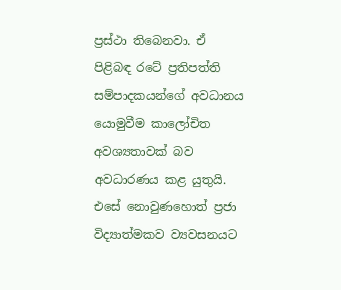ප්‍රස්ථා තිබෙනවා. ඒ පිළිබඳ රටේ ප්‍රතිපත්ති සම්පාදකයන්ගේ අවධානය යොමුවීම කාලෝචිත අවශ්‍යතාවක් බව අවධාරණය කළ යුතුයි. එසේ නොවුණහොත් ප්‍රජා විද්‍යාත්මකව ව්‍යවසනයට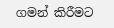ගමන් කිරීමට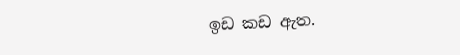ඉඩ කඩ ඇත.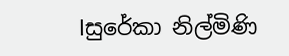lසුරේකා නිල්මිණි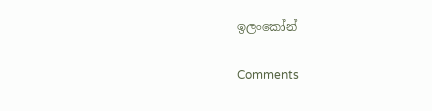ඉලංකෝන්

Comments